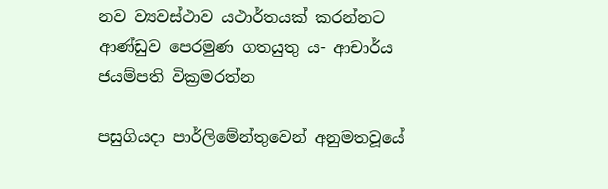නව ව්‍යවස්ථාව යථාර්තයක් කරන්නට ආණ්ඩුව පෙරමුණ ගතයුතු ය- ආචාර්ය ජයම්පති වික්‍රමරත්න

පසුගියදා පාර්ලිමේන්තුවෙන් අනුමතවූයේ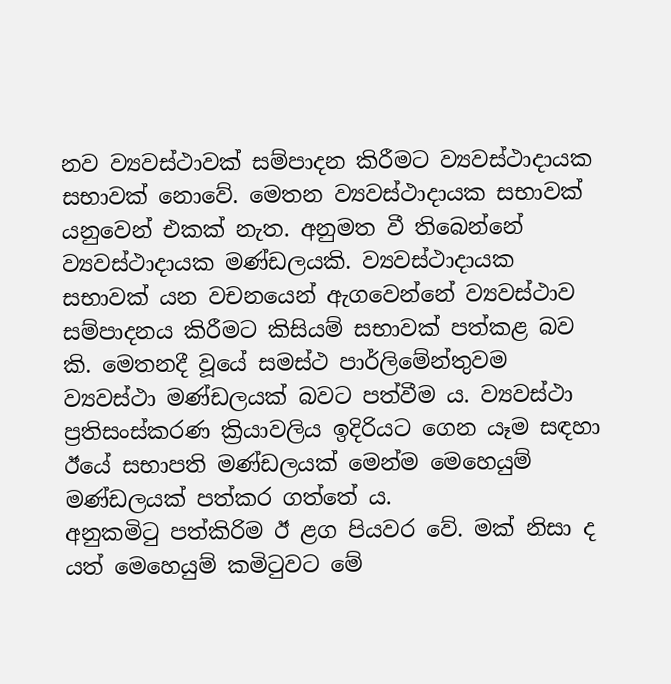නව ව්‍යවස්ථාවක් සම්පාදන කිරීමට ව්‍යවස්ථාදායක සභාවක් නොවේ. මෙතන ව්‍යවස්ථාදායක සභාවක් යනුවෙන් එකක් නැත. අනුමත වී තිබෙන්නේ ව්‍යවස්ථාදායක මණ්ඩලයකි. ව්‍යවස්ථාදායක සභාවක් යන වචනයෙන් ඇගවෙන්නේ ව්‍යවස්ථාව සම්පාදනය කිරීමට කිසියම් සභාවක් පත්කළ බව කි. මෙතනදී වූයේ සමස්ථ පාර්ලිමේන්තුවම ව්‍යවස්ථා මණ්ඩලයක් බවට පත්වීම ය. ව්‍යවස්ථා ප්‍රතිසංස්කරණ ක්‍රියාවලිය ඉදිරියට ගෙන යෑම සඳහා ඊයේ සභාපති මණ්ඩලයක් මෙන්ම මෙහෙයුම් මණ්ඩලයක් පත්කර ගත්තේ ය.
අනුකමිටු පත්කිරිම ඊ ළග පියවර වේ. මක් නිසා ද යත් මෙහෙයුම් කමිටුවට මේ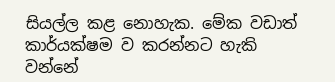සියල්ල කළ නොහැක. මේක වඩාත් කාර්යක්ෂම ව කරන්නට හැකි වන්නේ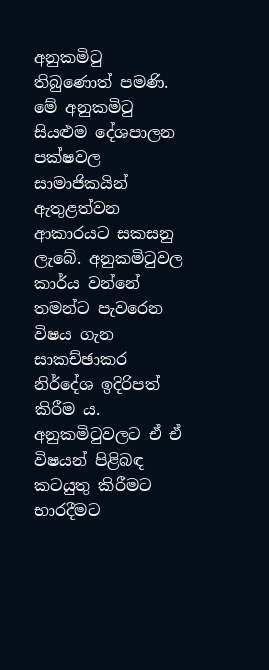අනුකමිටු තිබුණොත් පමණි. මේ අනුකමිටු සියළුම දේශපාලන පක්ෂවල සාමාජිකයින් ඇතුළත්වන ආකාරයට සකසනු ලැබේ. අනුකමිටුවල කාර්ය වන්නේ තමන්ට පැවරෙන විෂය ගැන සාකච්ඡාකර නිර්දේශ ඉදිරිපත් කිරීම ය. අනුකමිටුවලට ඒ ඒ විෂයන් පිළිබඳ කටයුතු කිරීමට භාරදීමට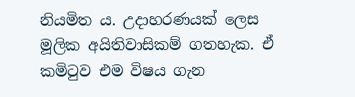නියමිත ය. උදාහරණයක් ලෙස මූලික අයිතිවාසිකම් ගතහැක. ඒ කමිටුව එම විෂය ගැන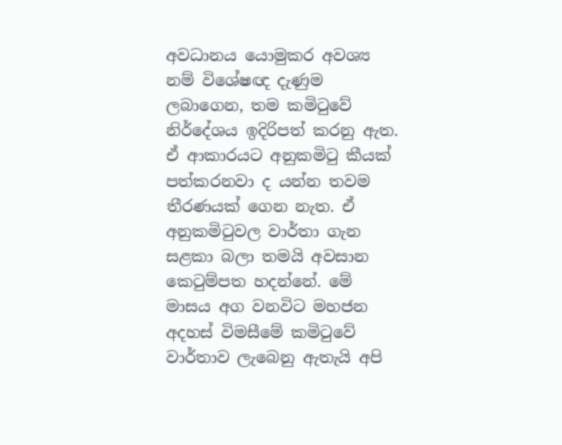අවධානය යොමුකර අවශ්‍ය නම් විශේෂඥ දැණුම ලබාගෙන, තම කමිටුවේ නිර්දේශය ඉදිරිපත් කරනු ඇත. ඒ ආකාරයට අනුකමිටු කීයක් පත්කරනවා ද යන්න තවම තීරණයක් ගෙන නැත. ඒ අනුකමිටුවල වාර්තා ගැන සළකා බලා තමයි අවසාන කෙටුම්පත හදන්නේ. මේ මාසය අග වනවිට මහජන අදහස් විමසීමේ කමිටුවේ වාර්තාව ලැබෙනු ඇතැයි අපි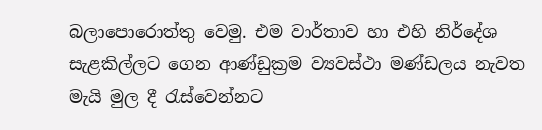බලාපොරොත්තු වෙමු. එම වාර්තාව හා එහි නිර්දේශ සැළකිල්ලට ගෙන ආණ්ඩුක්‍රම ව්‍යවස්ථා මණ්ඩලය නැවත මැයි මුල දී රැස්වෙන්නට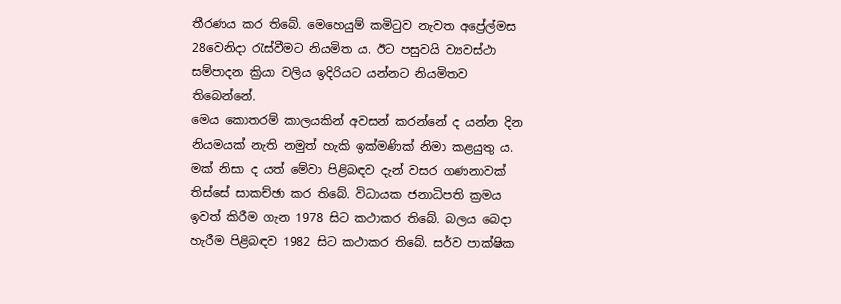තීරණය කර තිබේ. මෙහෙයුම් කමිටුව නැවත අප්‍රේල්මස 28වෙනිදා රැස්වීමට නියමිත ය. ඊට පසුවයි ව්‍යවස්ථා සම්පාදන ක්‍රියා වලිය ඉදිරියට යන්නට නියමිතව තිබෙන්නේ.
මෙය කොතරම් කාලයකින් අවසන් කරන්නේ ද යන්න දින නියමයක් නැති නමුත් හැකි ඉක්මණික් නිමා කළයුතු ය. මක් නිසා ද යත් මේවා පිළිබඳව දැන් වසර ගණනාවක් තිස්සේ සාකච්ඡා කර තිබේ. විධායක ජනාධිපති ක්‍රමය ඉවත් කිරීම ගැන 1978 සිට කථාකර තිබේ. බලය බෙදා හැරීම පිළිබඳව 1982 සිට කථාකර තිබේ. සර්ව පාක්ෂික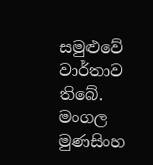සමුළුවේ වාර්තාව තිබේ. මංගල මුණසිංහ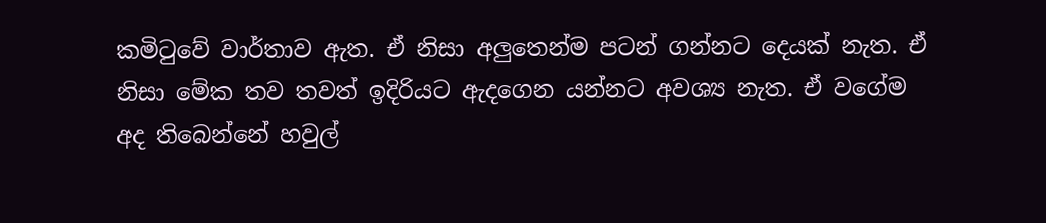කමිටුවේ වාර්තාව ඇත. ඒ නිසා අලුතෙන්ම පටන් ගන්නට දෙයක් නැත. ඒ නිසා මේක තව තවත් ඉදිරියට ඇදගෙන යන්නට අවශ්‍ය නැත. ඒ වගේම අද තිබෙන්නේ හවුල්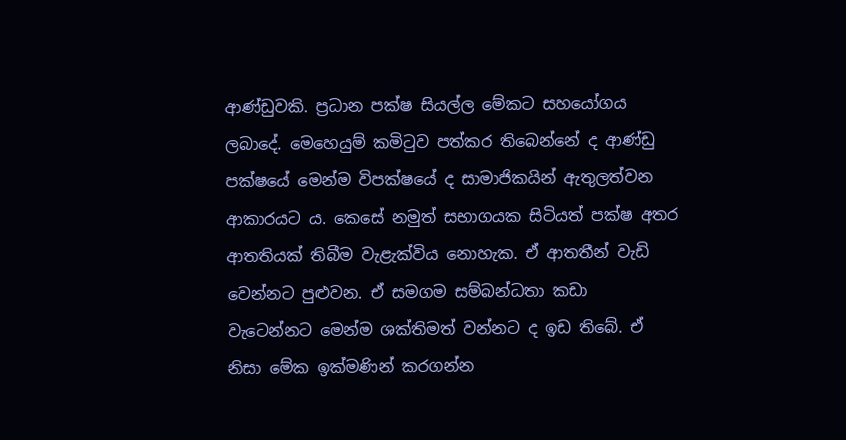ආණ්ඩුවකි. ප්‍රධාන පක්ෂ සියල්ල මේකට සහයෝගය ලබාදේ. මෙහෙයුම් කමිටුව පත්කර තිබෙන්නේ ද ආණ්ඩු පක්ෂයේ මෙන්ම විපක්ෂයේ ද සාමාජිකයින් ඇතුලත්වන ආකාරයට ය. කෙසේ නමුත් සභාගයක සිටියත් පක්ෂ අතර ආතතියක් තිබීම වැළැක්විය නොහැක. ඒ ආතතීන් වැඩි වෙන්නට පුළුවන. ඒ සමගම සම්බන්ධතා කඩා වැටෙන්නට මෙන්ම ශක්තිමත් වන්නට ද ඉඩ තිබේ. ඒ නිසා මේක ඉක්මණින් කරගන්න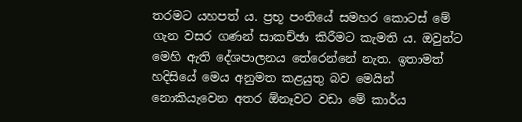තරමට යහපත් ය. ප්‍රභූ පංතියේ සමහර කොටස් මේ ගැන වසර ගණන් සාකච්ඡා කිරීමට කැමති ය. ඔවුන්ට මෙහි ඇති දේශපාලනය තේරෙන්නේ නැත. ඉතාමත් හදිසියේ මෙය අනුමත කළයුතු බව මෙයින් නොකියැවෙන අතර ඕනෑවට වඩා මේ කාර්ය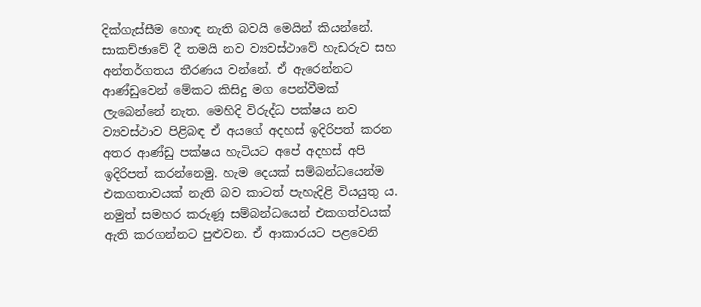දික්ගැස්සීම හොඳ නැති බවයි මෙයින් කියන්නේ.
සාකච්ඡාවේ දී තමයි නව ව්‍යවස්ථාවේ හැඩරුව සහ අන්තර්ගතය තීරණය වන්නේ. ඒ ඇරෙන්නට ආණ්ඩුවෙන් මේකට කිසිදු මග පෙන්වීමක් ලැබෙන්නේ නැත. මෙහිදි විරුද්ධ පක්ෂය නව ව්‍යවස්ථාව පිළිබඳ ඒ අයගේ අදහස් ඉදිරිපත් කරන අතර ආණ්ඩු පක්ෂය හැටියට අපේ අදහස් අපි ඉදිරිපත් කරන්නෙමු. හැම දෙයක් සම්බන්ධයෙන්ම එකගතාවයක් නැති බව කාටත් පැහැදිළි වියයුතු ය. නමුත් සමහර කරුණූ සම්බන්ධයෙන් එකගත්වයක් ඇති කරගන්නට පුළුවන. ඒ ආකාරයට පළවෙනි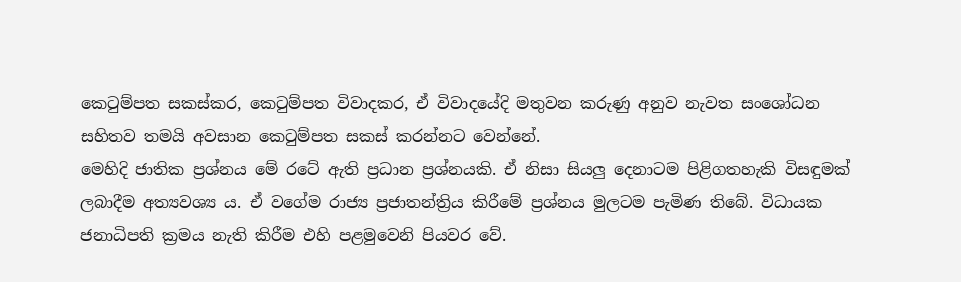කෙටුම්පත සකස්කර, කෙටුම්පත විවාදකර, ඒ විවාදයේදි මතුවන කරුණු අනුව නැවත සංශෝධන සහිතව තමයි අවසාන කෙටුම්පත සකස් කරන්නට වෙන්නේ.
මෙහිදි ජාතික ප්‍රශ්නය මේ රටේ ඇති ප්‍රධාන ප්‍රශ්නයකි. ඒ නිසා සියලු දෙනාටම පිළිගතහැකි විසඳුමක් ලබාදීම අත්‍යවශ්‍ය ය. ඒ වගේම රාජ්‍ය ප්‍රජාතන්ත්‍රිය කිරීමේ ප්‍රශ්නය මුලටම පැමිණ තිබේ. විධායක ජනාධිපති ක්‍රමය නැති කිරීම එහි පළමුවෙනි පියවර වේ.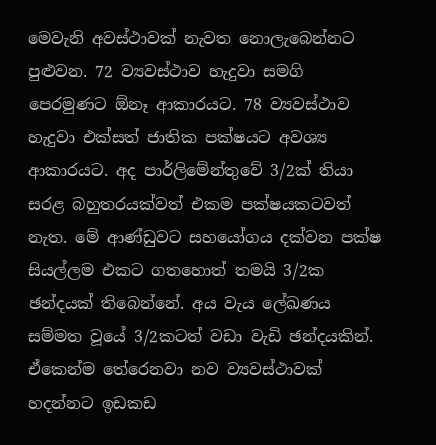මෙවැනි අවස්ථාවක් නැවත නොලැබෙන්නට පුළුවන. 72 ව්‍යවස්ථාව හැදුවා සමගි පෙරමුණට ඕනෑ ආකාරයට. 78 ව්‍යවස්ථාව හැදුවා එක්සත් ජාතික පක්ෂයට අවශ්‍ය ආකාරයට. අද පාර්ලිමේන්තුවේ 3/2ක් තියා සරළ බහුතරයක්වත් එකම පක්ෂයකටවත් නැත. මේ ආණ්ඩුවට සහයෝගය දක්වන පක්ෂ සියල්ලම එකට ගතහොත් තමයි 3/2ක ඡන්දයක් තිබෙන්නේ. අය වැය ලේඛණය සම්මත වූයේ 3/2කටත් වඩා වැඩි ඡන්දයකින්. ඒකෙන්ම තේරෙනවා නව ව්‍යවස්ථාවක් හදන්නට ඉඩකඩ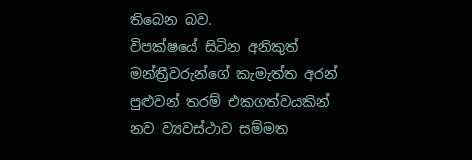තිබෙන බව.
විපක්ෂයේ සිටින අනිකුත් මන්ත්‍රීවරුන්ගේ කැමැත්ත අරන් පුළුවන් තරම් එකගත්වයකින් නව ව්‍යවස්ථාව සම්මත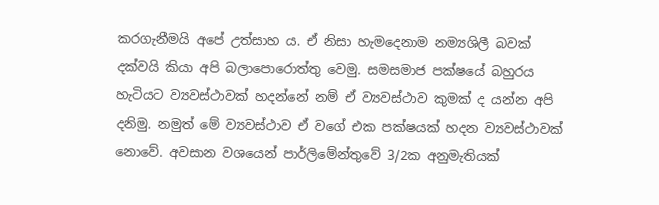කරගැනීමයි අපේ උත්සාහ ය. ඒ නිසා හැමදෙනාම නම්‍යශිලී බවක් දක්වයි කියා අපි බලාපොරොත්තු වෙමු. සමසමාජ පක්ෂයේ බහුරය හැටියට ව්‍යවස්ථාවක් හදන්නේ නම් ඒ ව්‍යවස්ථාව කුමක් ද යන්න අපි දනිමු. නමුත් මේ ව්‍යවස්ථාව ඒ වගේ එක පක්ෂයක් හදන ව්‍යවස්ථාවක් නොවේ. අවසාන වශයෙන් පාර්ලිමේන්තුවේ 3/2ක අනුමැතියක්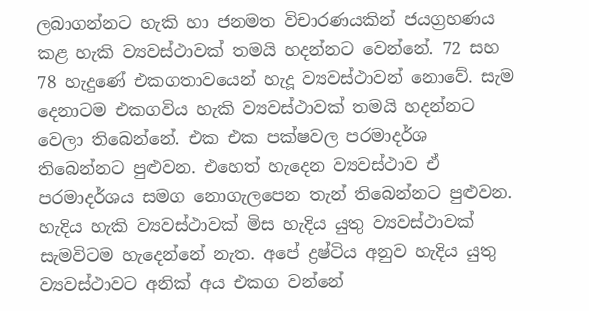ලබාගන්නට හැකි හා ජනමත විචාරණයකින් ජයග්‍රහණය කළ හැකි ව්‍යවස්ථාවක් තමයි හදන්නට වෙන්නේ. 72 සහ 78 හැදුණේ එකගතාවයෙන් හැදූ ව්‍යවස්ථාවන් නොවේ. සැම දෙනාටම එකගවිය හැකි ව්‍යවස්ථාවක් තමයි හදන්නට වෙලා තිබෙන්නේ. එක එක පක්ෂවල පරමාදර්ශ තිබෙන්නට පුළුවන. එහෙත් හැදෙන ව්‍යවස්ථාව ඒ පරමාදර්ශය සමග නොගැලපෙන තැන් තිබෙන්නට පුළුවන. හැදිය හැකි ව්‍යවස්ථාවක් මිස හැදිය යුතු ව්‍යවස්ථාවක් සැමවිටම හැදෙන්නේ නැත. අපේ ද්‍රෂ්ටිය අනුව හැදිය යුතු ව්‍යවස්ථාවට අනික් අය එකග වන්නේ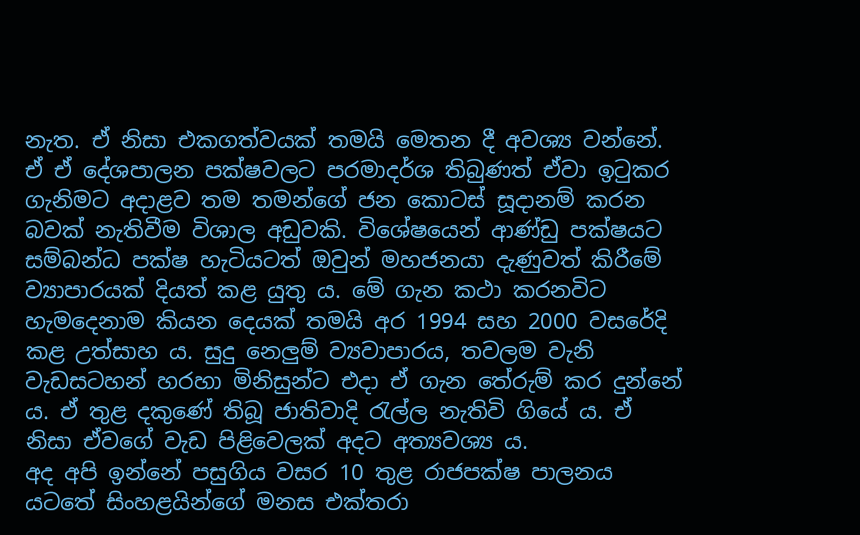නැත. ඒ නිසා එකගත්වයක් තමයි මෙතන දී අවශ්‍ය වන්නේ.
ඒ ඒ දේශපාලන පක්ෂවලට පරමාදර්ශ තිබුණත් ඒවා ඉටුකර ගැනිමට අදාළව තම තමන්ගේ ජන කොටස් සූදානම් කරන බවක් නැතිවීම විශාල අඩුවකි. විශේෂයෙන් ආණ්ඩු පක්ෂයට සම්බන්ධ පක්ෂ හැටියටත් ඔවුන් මහජනයා දැණුවත් කිරීමේ ව්‍යාපාරයක් දියත් කළ යුතු ය. මේ ගැන කථා කරනවිට හැමදෙනාම කියන දෙයක් තමයි අර 1994 සහ 2000 වසරේදි කළ උත්සාහ ය. සුදු නෙලුම් ව්‍යවාපාරය, තවලම වැනි වැඩසටහන් හරහා මිනිසුන්ට එදා ඒ ගැන තේරුම් කර දුන්නේ ය. ඒ තුළ දකුණේ තිබූ ජාතිවාදි රැල්ල නැතිවි ගියේ ය. ඒ නිසා ඒවගේ වැඩ පිළිවෙලක් අදට අත්‍යවශ්‍ය ය.
අද අපි ඉන්නේ පසුගිය වසර 10 තුළ රාජපක්ෂ පාලනය යටතේ සිංහළයින්ගේ මනස එක්තරා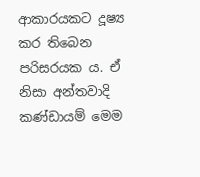ආකාරයකට දූෂ්‍ය කර තිබෙන පරිසරයක ය. ඒ නිසා අන්තවාදි කණ්ඩායම් මෙම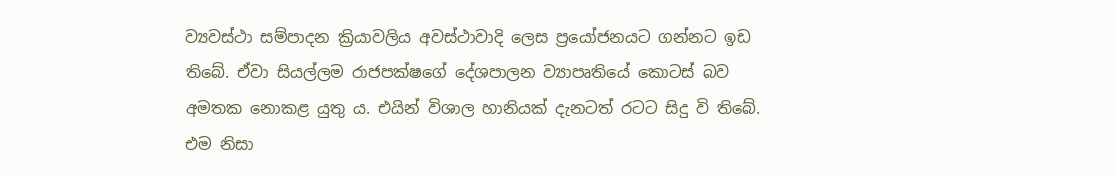ව්‍යවස්ථා සම්පාදන ක්‍රියාවලිය අවස්ථාවාදි ලෙස ප්‍රයෝජනයට ගන්නට ඉඩ තිබේ. ඒවා සියල්ලම රාජපක්ෂගේ දේශපාලන ව්‍යාපෘතියේ කොටස් බව අමතක නොකළ යුතු ය. එයින් විශාල හානියක් දැනටත් රටට සිදු වි තිබේ. එම නිසා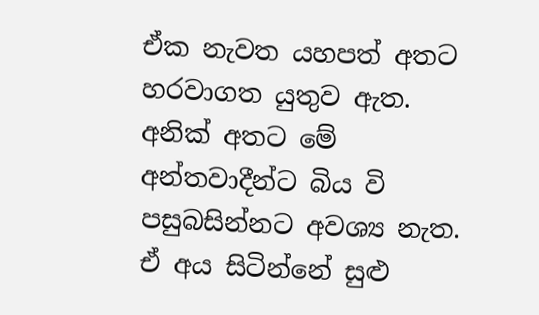ඒක නැවත යහපත් අතට හරවාගත යුතුව ඇත. අනික් අතට මේ අන්තවාදීන්ට බිය වි පසුබසින්නට අවශ්‍ය නැත. ඒ අය සිටින්නේ සුළු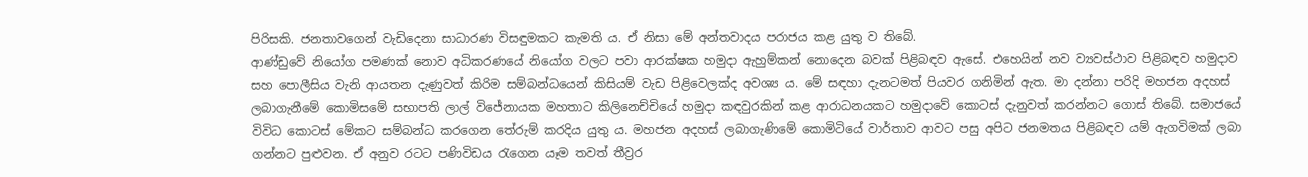පිරිසකි. ජනතාවගෙන් වැඩිදෙනා සාධාරණ විසඳුමකට කැමති ය. ඒ නිසා මේ අන්තවාදය පරාජය කළ යුතු ව තිබේ.
ආණ්ඩුවේ නියෝග පමණක් නොව අධිකරණයේ නියෝග වලට පවා ආරක්ෂක හමුදා ඇහුම්කන් නොදෙන බවක් පිළිබඳව ඇසේ. එහෙයින් නව ව්‍යවස්ථාව පිළිබඳව හමුදාව සහ පොලීසිය වැනි ආයතන දැණුවත් කිරිම සම්බන්ධයෙන් කිසියම් වැඩ පිළිවෙලක්ද අවශ්‍ය ය. මේ සඳහා දැනටමත් පියවර ගනිමින් ඇත. මා දන්නා පරිදි මහජන අදහස් ලබාගැනීමේ කොමිසමේ සභාපති ලාල් විජේනායක මහතාට කිලිනෙච්චියේ හමුදා කඳවුරකින් කළ ආරාධනයකට හමුදාවේ කොටස් දැනුවත් කරන්නට ගොස් තිබේ. සමාජයේ විවිධ කොටස් මේකට සම්බන්ධ කරගෙන තේරුම් කරදිය යුතු ය. මහජන අදහස් ලබාගැණිමේ කොමිටියේ වාර්තාව ආවට පසු අපිට ජනමතය පිළිබඳව යම් ඇගවිමක් ලබා ගන්නට පුළුවන. ඒ අනුව රටට පණිවිඩය රැගෙන යෑම තවත් තීව්‍රර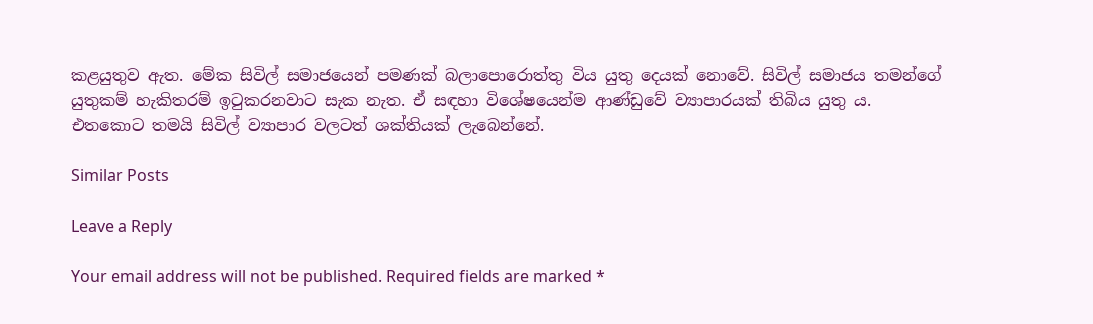කළයුතුව ඇත. මේක සිවිල් සමාජයෙන් පමණක් බලාපොරොත්තු විය යුතු දෙයක් නොවේ. සිවිල් සමාජය තමන්ගේ යුතුකම් හැකිතරම් ඉටුකරනවාට සැක නැත. ඒ සඳහා විශේෂයෙන්ම ආණ්ඩුවේ ව්‍යාපාරයක් තිබිය යුතු ය. එතකොට තමයි සිවිල් ව්‍යාපාර වලටත් ශක්තියක් ලැබෙන්නේ.

Similar Posts

Leave a Reply

Your email address will not be published. Required fields are marked *